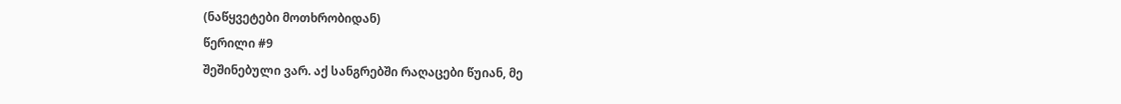(ნაწყვეტები მოთხრობიდან)
წერილი #9
შეშინებული ვარ. აქ სანგრებში რაღაცები წუიან, მე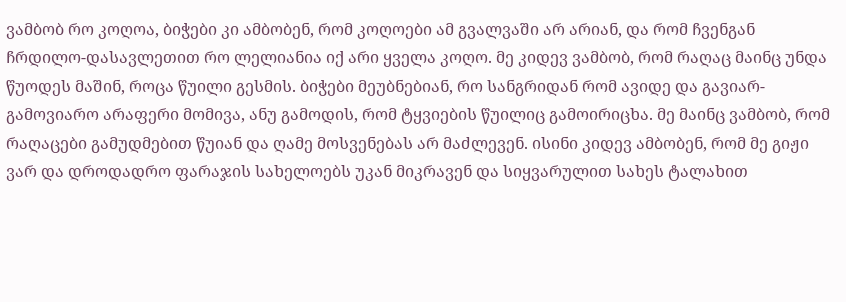ვამბობ რო კოღოა, ბიჭები კი ამბობენ, რომ კოღოები ამ გვალვაში არ არიან, და რომ ჩვენგან ჩრდილო-დასავლეთით რო ლელიანია იქ არი ყველა კოღო. მე კიდევ ვამბობ, რომ რაღაც მაინც უნდა წუოდეს მაშინ, როცა წუილი გესმის. ბიჭები მეუბნებიან, რო სანგრიდან რომ ავიდე და გავიარ-გამოვიარო არაფერი მომივა, ანუ გამოდის, რომ ტყვიების წუილიც გამოირიცხა. მე მაინც ვამბობ, რომ რაღაცები გამუდმებით წუიან და ღამე მოსვენებას არ მაძლევენ. ისინი კიდევ ამბობენ, რომ მე გიჟი ვარ და დროდადრო ფარაჯის სახელოებს უკან მიკრავენ და სიყვარულით სახეს ტალახით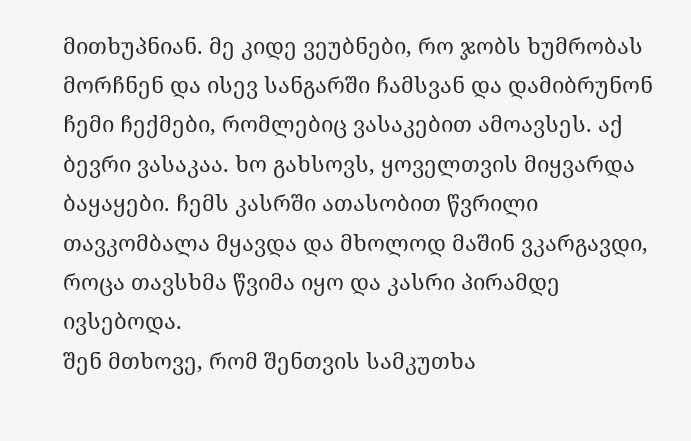მითხუპნიან. მე კიდე ვეუბნები, რო ჯობს ხუმრობას მორჩნენ და ისევ სანგარში ჩამსვან და დამიბრუნონ ჩემი ჩექმები, რომლებიც ვასაკებით ამოავსეს. აქ ბევრი ვასაკაა. ხო გახსოვს, ყოველთვის მიყვარდა ბაყაყები. ჩემს კასრში ათასობით წვრილი თავკომბალა მყავდა და მხოლოდ მაშინ ვკარგავდი, როცა თავსხმა წვიმა იყო და კასრი პირამდე ივსებოდა.
შენ მთხოვე, რომ შენთვის სამკუთხა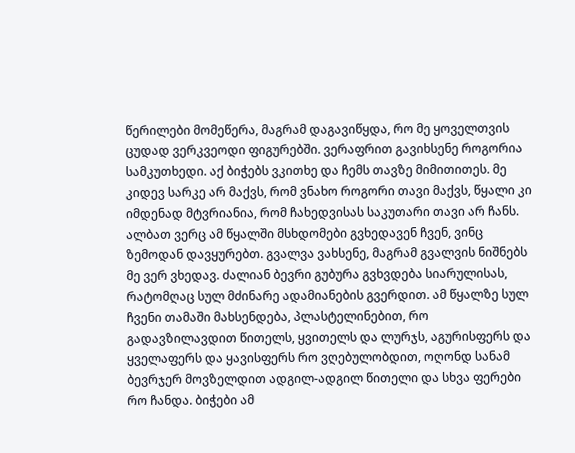წერილები მომეწერა, მაგრამ დაგავიწყდა, რო მე ყოველთვის ცუდად ვერკვეოდი ფიგურებში. ვერაფრით გავიხსენე როგორია სამკუთხედი. აქ ბიჭებს ვკითხე და ჩემს თავზე მიმითითეს. მე კიდევ სარკე არ მაქვს, რომ ვნახო როგორი თავი მაქვს, წყალი კი იმდენად მტვრიანია, რომ ჩახედვისას საკუთარი თავი არ ჩანს. ალბათ ვერც ამ წყალში მსხდომები გვხედავენ ჩვენ, ვინც ზემოდან დავყურებთ. გვალვა ვახსენე, მაგრამ გვალვის ნიშნებს მე ვერ ვხედავ. ძალიან ბევრი გუბურა გვხვდება სიარულისას, რატომღაც სულ მძინარე ადამიანების გვერდით. ამ წყალზე სულ ჩვენი თამაში მახსენდება, პლასტელინებით, რო გადავზილავდით წითელს, ყვითელს და ლურჯს, აგურისფერს და ყველაფერს და ყავისფერს რო ვღებულობდით, ოღონდ სანამ ბევრჯერ მოვზელდით ადგილ-ადგილ წითელი და სხვა ფერები რო ჩანდა. ბიჭები ამ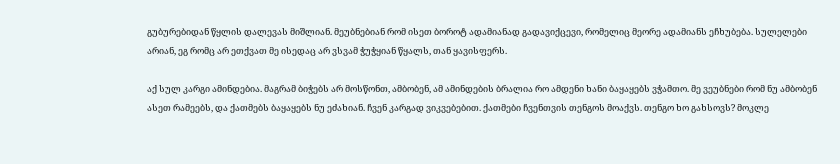გუბურებიდან წყლის დალევას მიშლიან. მეუბნებიან რომ ისეთ ბოროტ ადამიანად გადავიქცევი, რომელიც მეორე ადამიანს ეჩხუბება. სულელები არიან, ეგ რომც არ ეთქვათ მე ისედაც არ ვსვამ ჭუჭყიან წყალს, თან ყავისფერს.

აქ სულ კარგი ამინდებია. მაგრამ ბიჭებს არ მოსწონთ, ამბობენ, ამ ამინდების ბრალია რო ამდენი ხანი ბაყაყებს ვჭამთო. მე ვეუბნები რომ ნუ ამბობენ ასეთ რამეებს, და ქათმებს ბაყაყებს ნუ ეძახიან. ჩვენ კარგად ვიკვებებით. ქათმები ჩვენთვის თენგოს მოაქვს. თენგო ხო გახსოვს? მოკლე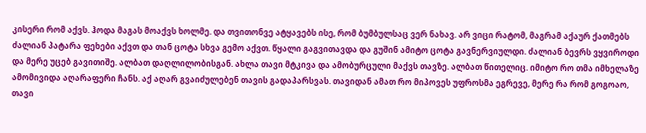კისერი რომ აქვს. ჰოდა მაგას მოაქვს ხოლმე. და თვითონვე ატყავებს ისე, რომ ბუმბულსაც ვერ ნახავ. არ ვიცი რატომ, მაგრამ აქაურ ქათმებს ძალიან პატარა ფეხები აქვთ და თან ცოტა სხვა გემო აქვთ. წყალი გაგვითავდა და გუშინ ამიტო ცოტა გავნერვიულდი. ძალიან ბევრს ვყვიროდი და მერე უცებ გავითიშე. ალბათ დაღლილობისგან. ახლა თავი მტკივა და ამობურცული მაქვს თავზე. ალბათ წითელიც. იმიტო რო თმა იმხელაზე ამომივიდა აღარაფერი ჩანს. აქ აღარ გვაიძულებენ თავის გადაპარსვას. თავიდან ამათ რო მიპოვეს უფროსმა ეგრევე, მერე რა რომ გოგოაო, თავი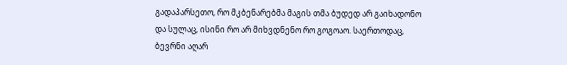გადაპარსეთო, რო მკბენარებმა მაგის თმა ბუდედ არ გაიხადონო და სულაც, ისინი რო არ მიხვდნენო რო გოგოაო. საერთოდაც, ბევრნი აღარ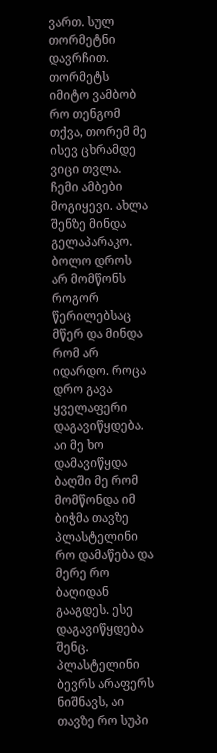ვართ. სულ თორმეტნი დავრჩით. თორმეტს იმიტო ვამბობ რო თენგომ თქვა, თორემ მე ისევ ცხრამდე ვიცი თვლა.
ჩემი ამბები მოგიყევი. ახლა შენზე მინდა გელაპარაკო. ბოლო დროს არ მომწონს როგორ წერილებსაც მწერ და მინდა რომ არ იდარდო. როცა დრო გავა ყველაფერი დაგავიწყდება. აი მე ხო დამავიწყდა ბაღში მე რომ მომწონდა იმ ბიჭმა თავზე პლასტელინი რო დამაწება და მერე რო ბაღიდან გააგდეს. ესე დაგავიწყდება შენც. პლასტელინი ბევრს არაფერს ნიშნავს, აი თავზე რო სუპი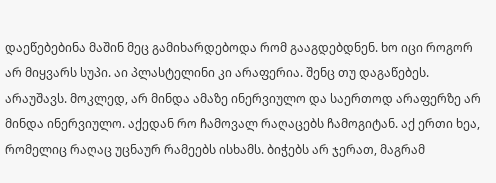დაეწებებინა მაშინ მეც გამიხარდებოდა რომ გააგდებდნენ. ხო იცი როგორ არ მიყვარს სუპი. აი პლასტელინი კი არაფერია. შენც თუ დაგაწებეს. არაუშავს. მოკლედ, არ მინდა ამაზე ინერვიულო და საერთოდ არაფერზე არ მინდა ინერვიულო. აქედან რო ჩამოვალ რაღაცებს ჩამოგიტან. აქ ერთი ხეა, რომელიც რაღაც უცნაურ რამეებს ისხამს. ბიჭებს არ ჯერათ, მაგრამ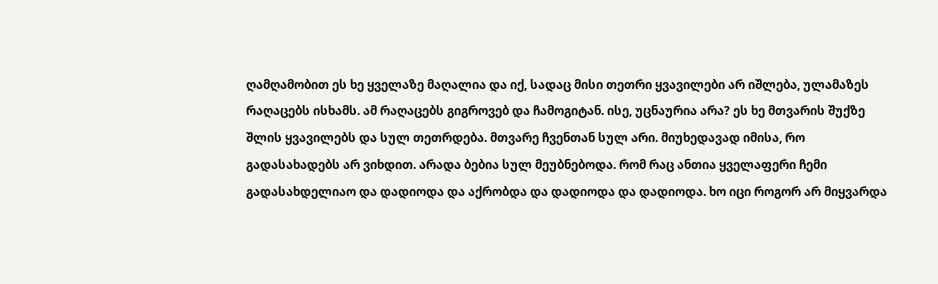ღამღამობით ეს ხე ყველაზე მაღალია და იქ, სადაც მისი თეთრი ყვავილები არ იშლება, ულამაზეს რაღაცებს ისხამს. ამ რაღაცებს გიგროვებ და ჩამოგიტან. ისე, უცნაურია არა? ეს ხე მთვარის შუქზე შლის ყვავილებს და სულ თეთრდება. მთვარე ჩვენთან სულ არი. მიუხედავად იმისა, რო გადასახადებს არ ვიხდით. არადა ბებია სულ მეუბნებოდა. რომ რაც ანთია ყველაფერი ჩემი გადასახდელიაო და დადიოდა და აქრობდა და დადიოდა და დადიოდა. ხო იცი როგორ არ მიყვარდა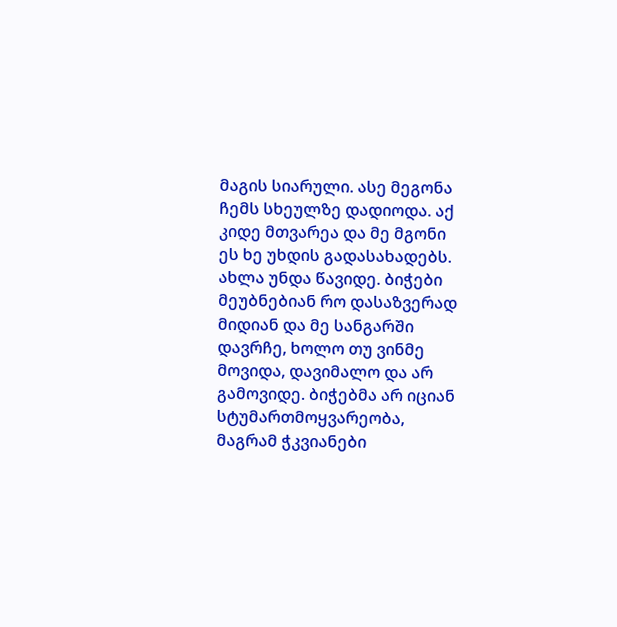მაგის სიარული. ასე მეგონა ჩემს სხეულზე დადიოდა. აქ კიდე მთვარეა და მე მგონი ეს ხე უხდის გადასახადებს.
ახლა უნდა წავიდე. ბიჭები მეუბნებიან რო დასაზვერად მიდიან და მე სანგარში დავრჩე, ხოლო თუ ვინმე მოვიდა, დავიმალო და არ გამოვიდე. ბიჭებმა არ იციან სტუმართმოყვარეობა, მაგრამ ჭკვიანები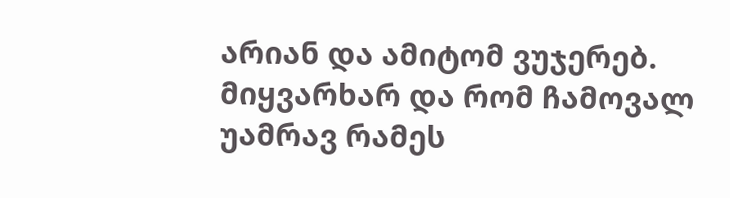არიან და ამიტომ ვუჯერებ. მიყვარხარ და რომ ჩამოვალ უამრავ რამეს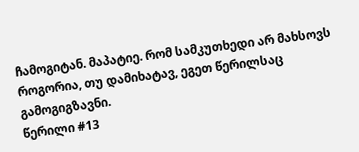ჩამოგიტან. მაპატიე. რომ სამკუთხედი არ მახსოვს როგორია, თუ დამიხატავ, ეგეთ წერილსაც გამოგიგზავნი.
წერილი #13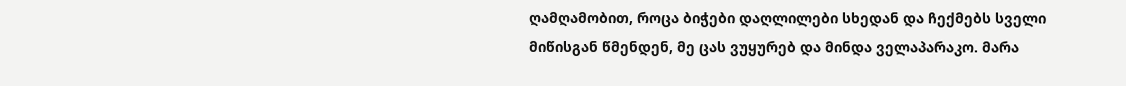ღამღამობით, როცა ბიჭები დაღლილები სხედან და ჩექმებს სველი მიწისგან წმენდენ, მე ცას ვუყურებ და მინდა ველაპარაკო. მარა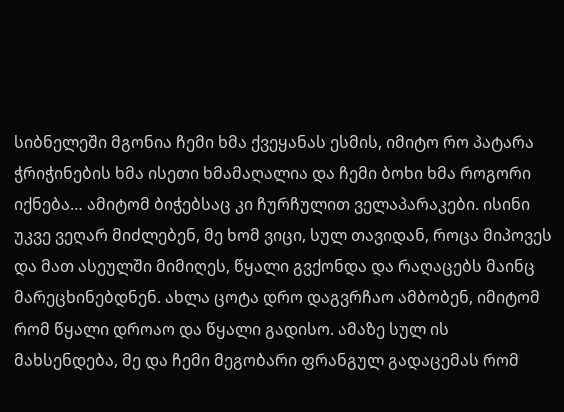სიბნელეში მგონია ჩემი ხმა ქვეყანას ესმის, იმიტო რო პატარა ჭრიჭინების ხმა ისეთი ხმამაღალია და ჩემი ბოხი ხმა როგორი იქნება… ამიტომ ბიჭებსაც კი ჩურჩულით ველაპარაკები. ისინი უკვე ვეღარ მიძლებენ, მე ხომ ვიცი, სულ თავიდან, როცა მიპოვეს და მათ ასეულში მიმიღეს, წყალი გვქონდა და რაღაცებს მაინც მარეცხინებდნენ. ახლა ცოტა დრო დაგვრჩაო ამბობენ, იმიტომ რომ წყალი დროაო და წყალი გადისო. ამაზე სულ ის მახსენდება, მე და ჩემი მეგობარი ფრანგულ გადაცემას რომ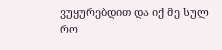ვუყურებდით და იქ მე სულ რო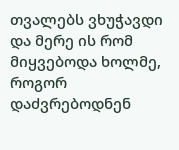თვალებს ვხუჭავდი და მერე ის რომ მიყვებოდა ხოლმე, როგორ დაძვრებოდნენ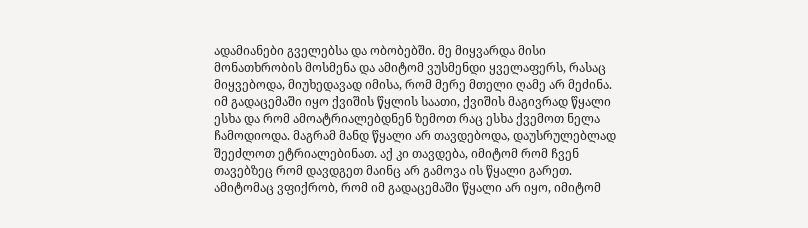ადამიანები გველებსა და ობობებში. მე მიყვარდა მისი მონათხრობის მოსმენა და ამიტომ ვუსმენდი ყველაფერს, რასაც მიყვებოდა, მიუხედავად იმისა, რომ მერე მთელი ღამე არ მეძინა. იმ გადაცემაში იყო ქვიშის წყლის საათი, ქვიშის მაგივრად წყალი ესხა და რომ ამოატრიალებდნენ ზემოთ რაც ესხა ქვემოთ ნელა ჩამოდიოდა. მაგრამ მანდ წყალი არ თავდებოდა, დაუსრულებლად შეეძლოთ ეტრიალებინათ. აქ კი თავდება, იმიტომ რომ ჩვენ თავებზეც რომ დავდგეთ მაინც არ გამოვა ის წყალი გარეთ. ამიტომაც ვფიქრობ, რომ იმ გადაცემაში წყალი არ იყო, იმიტომ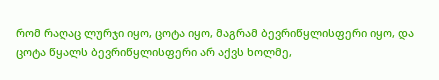რომ რაღაც ლურჯი იყო, ცოტა იყო, მაგრამ ბევრიწყლისფერი იყო, და ცოტა წყალს ბევრიწყლისფერი არ აქვს ხოლმე,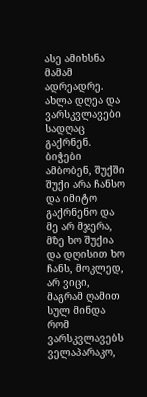ასე ამიხსნა მამამ ადრეადრე.
ახლა დღეა და ვარსკვლავები სადღაც გაქრნენ. ბიჭები ამბობენ, შუქში შუქი არა ჩანსო და იმიტო გაქრნენო და მე არ მჯერა, მზე ხო შუქია და დღისით ხო ჩანს, მოკლედ, არ ვიცი, მაგრამ ღამით სულ მინდა რომ ვარსკვლავებს ველაპარაკო,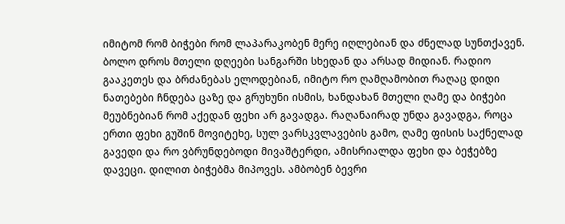იმიტომ რომ ბიჭები რომ ლაპარაკობენ მერე იღლებიან და ძნელად სუნთქავენ. ბოლო დროს მთელი დღეები სანგარში სხედან და არსად მიდიან. რადიო გააკეთეს და ბრძანებას ელოდებიან, იმიტო რო ღამღამობით რაღაც დიდი ნათებები ჩნდება ცაზე და გრუხუნი ისმის, ხანდახან მთელი ღამე და ბიჭები მეუბნებიან რომ აქედან ფეხი არ გავადგა. რაღანაირად უნდა გავადგა, როცა ერთი ფეხი გუშინ მოვიტეხე, სულ ვარსკვლავების გამო, ღამე ფისის საქნელად გავედი და რო ვბრუნდებოდი მივაშტერდი, ამისრიალდა ფეხი და ბეჭებზე დავეცი. დილით ბიჭებმა მიპოვეს. ამბობენ ბევრი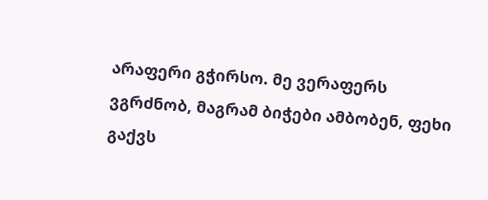არაფერი გჭირსო. მე ვერაფერს ვგრძნობ, მაგრამ ბიჭები ამბობენ, ფეხი გაქვს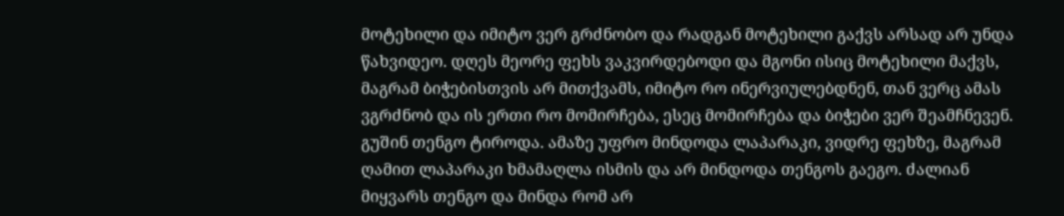მოტეხილი და იმიტო ვერ გრძნობო და რადგან მოტეხილი გაქვს არსად არ უნდა წახვიდეო. დღეს მეორე ფეხს ვაკვირდებოდი და მგონი ისიც მოტეხილი მაქვს, მაგრამ ბიჭებისთვის არ მითქვამს, იმიტო რო ინერვიულებდნენ, თან ვერც ამას ვგრძნობ და ის ერთი რო მომირჩება, ესეც მომირჩება და ბიჭები ვერ შეამჩნევენ.
გუშინ თენგო ტიროდა. ამაზე უფრო მინდოდა ლაპარაკი, ვიდრე ფეხზე, მაგრამ ღამით ლაპარაკი ხმამაღლა ისმის და არ მინდოდა თენგოს გაეგო. ძალიან მიყვარს თენგო და მინდა რომ არ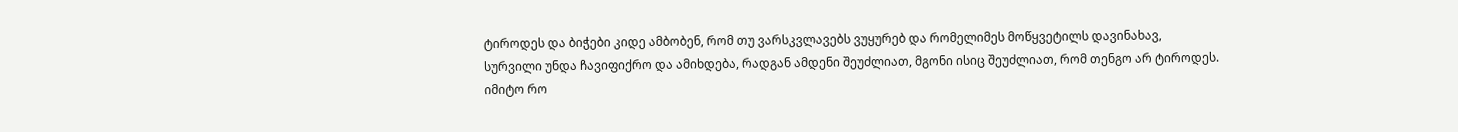ტიროდეს და ბიჭები კიდე ამბობენ, რომ თუ ვარსკვლავებს ვუყურებ და რომელიმეს მოწყვეტილს დავინახავ, სურვილი უნდა ჩავიფიქრო და ამიხდება, რადგან ამდენი შეუძლიათ, მგონი ისიც შეუძლიათ, რომ თენგო არ ტიროდეს. იმიტო რო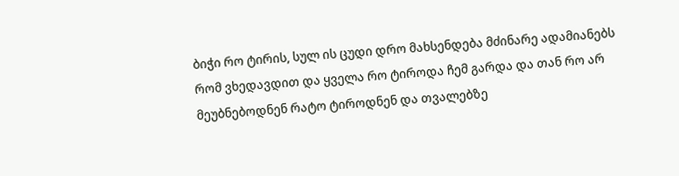ბიჭი რო ტირის, სულ ის ცუდი დრო მახსენდება მძინარე ადამიანებს რომ ვხედავდით და ყველა რო ტიროდა ჩემ გარდა და თან რო არ მეუბნებოდნენ რატო ტიროდნენ და თვალებზე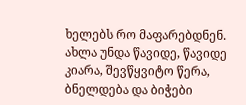ხელებს რო მაფარებდნენ.
ახლა უნდა წავიდე, წავიდე კიარა, შევწყვიტო წერა, ბნელდება და ბიჭები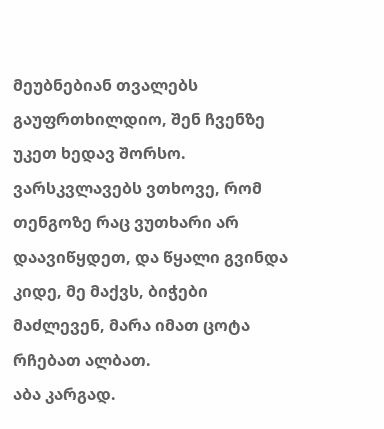მეუბნებიან თვალებს გაუფრთხილდიო, შენ ჩვენზე უკეთ ხედავ შორსო.
ვარსკვლავებს ვთხოვე, რომ თენგოზე რაც ვუთხარი არ დაავიწყდეთ, და წყალი გვინდა კიდე, მე მაქვს, ბიჭები მაძლევენ, მარა იმათ ცოტა რჩებათ ალბათ.
აბა კარგად.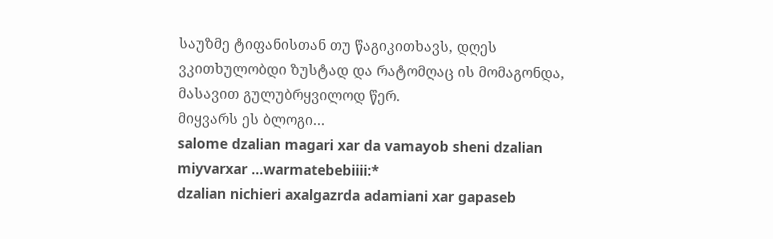საუზმე ტიფანისთან თუ წაგიკითხავს, დღეს ვკითხულობდი ზუსტად და რატომღაც ის მომაგონდა, მასავით გულუბრყვილოდ წერ.
მიყვარს ეს ბლოგი…
salome dzalian magari xar da vamayob sheni dzalian miyvarxar …warmatebebiiii:*
dzalian nichieri axalgazrda adamiani xar gapaseb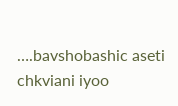….bavshobashic aseti chkviani iyoo